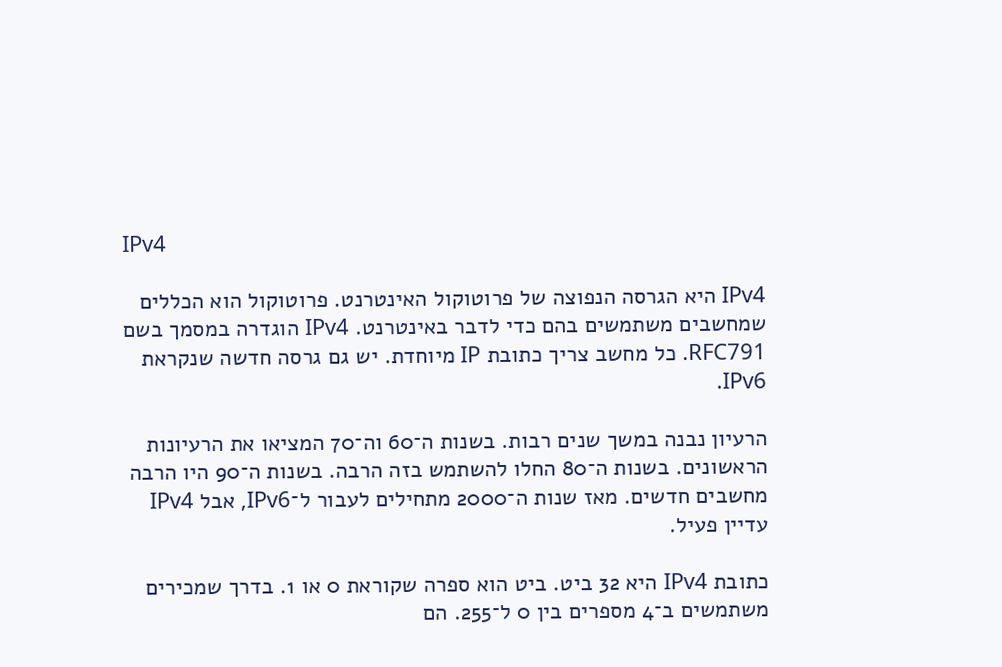IPv4

IPv4 היא הגרסה הנפוצה של פרוטוקול האינטרנט. פרוטוקול הוא הכללים שמחשבים משתמשים בהם כדי לדבר באינטרנט. IPv4 הוגדרה במסמך בשם RFC791. כל מחשב צריך כתובת IP מיוחדת. יש גם גרסה חדשה שנקראת IPv6.

הרעיון נבנה במשך שנים רבות. בשנות ה־60 וה־70 המציאו את הרעיונות הראשונים. בשנות ה־80 החלו להשתמש בזה הרבה. בשנות ה־90 היו הרבה מחשבים חדשים. מאז שנות ה־2000 מתחילים לעבור ל־IPv6, אבל IPv4 עדיין פעיל.

כתובת IPv4 היא 32 ביט. ביט הוא ספרה שקוראת 0 או 1. בדרך שמכירים משתמשים ב־4 מספרים בין 0 ל־255. הם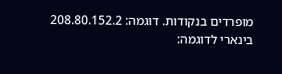מופרדים בנקודות. דוגמה: 208.80.152.2
בינארי לדוגמה: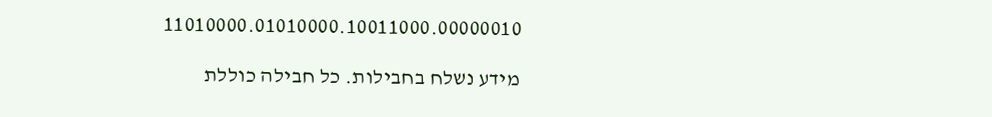11010000.01010000.10011000.00000010

מידע נשלח בחבילות. כל חבילה כוללת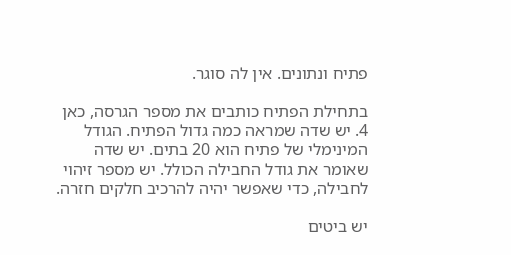פתיח ונתונים. אין לה סוגר.

בתחילת הפתיח כותבים את מספר הגרסה, כאן 4. יש שדה שמראה כמה גדול הפתיח. הגודל המינימלי של פתיח הוא 20 בתים. יש שדה שאומר את גודל החבילה הכולל. יש מספר זיהוי לחבילה, כדי שאפשר יהיה להרכיב חלקים חזרה.

יש ביטים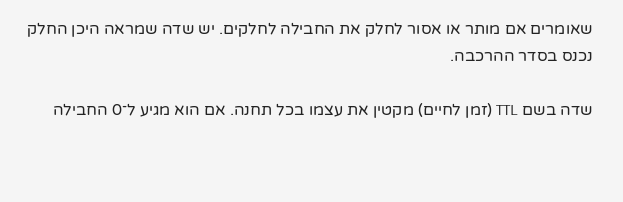שאומרים אם מותר או אסור לחלק את החבילה לחלקים. יש שדה שמראה היכן החלק נכנס בסדר ההרכבה.

שדה בשם TTL (זמן לחיים) מקטין את עצמו בכל תחנה. אם הוא מגיע ל־0 החבילה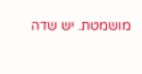מושמטת. יש שדה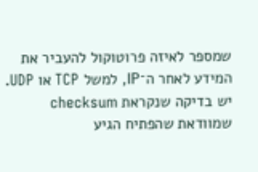שמספר לאיזה פרוטוקול להעביר את המידע לאחר ה־IP, למשל TCP או UDP. יש בדיקה שנקראת checksum שמוודאת שהפתיח הגיע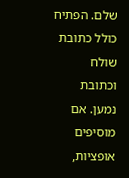שלם. הפתיח כולל כתובת שולח וכתובת נמען. אם מוסיפים אופציות,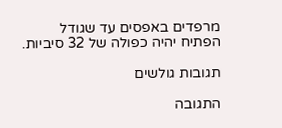מרפדים באפסים עד שגודל הפתיח יהיה כפולה של 32 סיביות.

תגובות גולשים

התגובה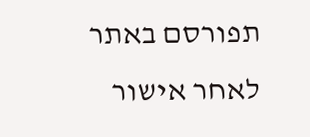תפורסם באתר לאחר אישור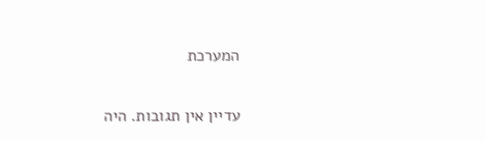המערכת

עדיין אין תגובות. היה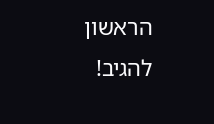הראשון להגיב!